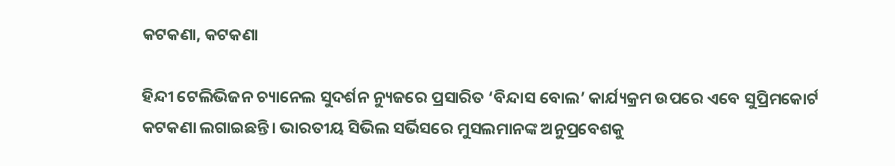କଟକଣା, କଟକଣା

ହିନ୍ଦୀ ଟେଲିଭିଜନ ଚ୍ୟାନେଲ ସୁଦର୍ଶନ ନ୍ୟୁଜରେ ପ୍ରସାରିତ ‘ବିନ୍ଦାସ ବୋଲ’ କାର୍ଯ୍ୟକ୍ରମ ଉପରେ ଏବେ ସୁପ୍ରିମକୋର୍ଟ କଟକଣା ଲଗାଇଛନ୍ତି। ଭାରତୀୟ ସିଭିଲ ସର୍ଭିସରେ ମୁସଲମାନଙ୍କ ଅନୁପ୍ରବେଶକୁ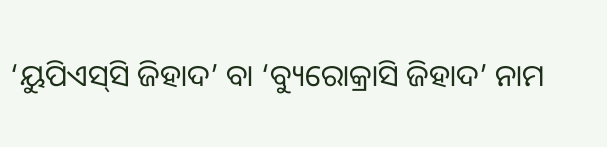‘ୟୁପିଏସ୍‌ସି ଜିହାଦ’ ବା ‘ବ୍ୟୁରୋକ୍ରାସି ଜିହାଦ’ ନାମ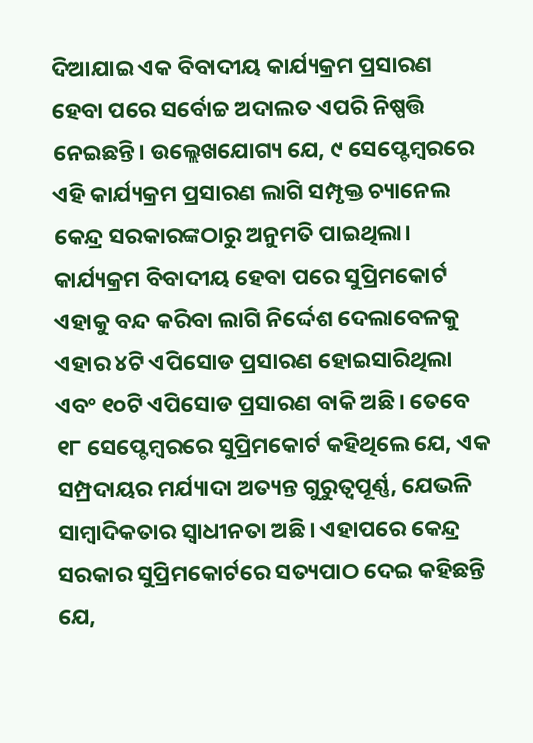ଦିଆଯାଇ ଏକ ବିବାଦୀୟ କାର୍ଯ୍ୟକ୍ରମ ପ୍ରସାରଣ ହେବା ପରେ ସର୍ବୋଚ୍ଚ ଅଦାଲତ ଏପରି ନିଷ୍ପତ୍ତି ନେଇଛନ୍ତି। ଉଲ୍ଲେଖଯୋଗ୍ୟ ଯେ, ୯ ସେପ୍ଟେମ୍ବରରେ ଏହି କାର୍ଯ୍ୟକ୍ରମ ପ୍ରସାରଣ ଲାଗି ସମ୍ପୃକ୍ତ ଚ୍ୟାନେଲ କେନ୍ଦ୍ର ସରକାରଙ୍କଠାରୁ ଅନୁମତି ପାଇଥିଲା। କାର୍ଯ୍ୟକ୍ରମ ବିବାଦୀୟ ହେବା ପରେ ସୁପ୍ରିମକୋର୍ଟ ଏହାକୁ ବନ୍ଦ କରିବା ଲାଗି ନିର୍ଦ୍ଦେଶ ଦେଲାବେଳକୁ ଏହାର ୪ଟି ଏପିସୋଡ ପ୍ରସାରଣ ହୋଇସାରିଥିଲା ଏବଂ ୧୦ଟି ଏପିସୋଡ ପ୍ରସାରଣ ବାକି ଅଛି। ତେବେ ୧୮ ସେପ୍ଟେମ୍ବରରେ ସୁପ୍ରିମକୋର୍ଟ କହିଥିଲେ ଯେ, ଏକ ସମ୍ପ୍ରଦାୟର ମର୍ଯ୍ୟାଦା ଅତ୍ୟନ୍ତ ଗୁରୁତ୍ୱପୂର୍ଣ୍ଣ, ଯେଭଳି ସାମ୍ବାଦିକତାର ସ୍ବାଧୀନତା ଅଛି। ଏହାପରେ କେନ୍ଦ୍ର ସରକାର ସୁପ୍ରିମକୋର୍ଟରେ ସତ୍ୟପାଠ ଦେଇ କହିଛନ୍ତି ଯେ,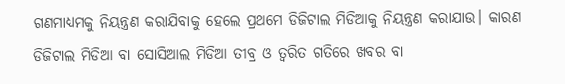ଗଣମାଧ୍ୟମକୁ ନିୟନ୍ତ୍ରଣ କରାଯିବାକୁ ହେଲେ ପ୍ରଥମେ ଡିଜିଟାଲ ମିଡିଆକୁ ନିୟନ୍ତ୍ରଣ କରାଯାଉ। କାରଣ ଡିଜିଟାଲ ମିଡିଆ ବା ସୋସିଆଲ ମିଡିଆ ତୀବ୍ର ଓ ତ୍ୱରିତ ଗତିରେ ଖବର ବା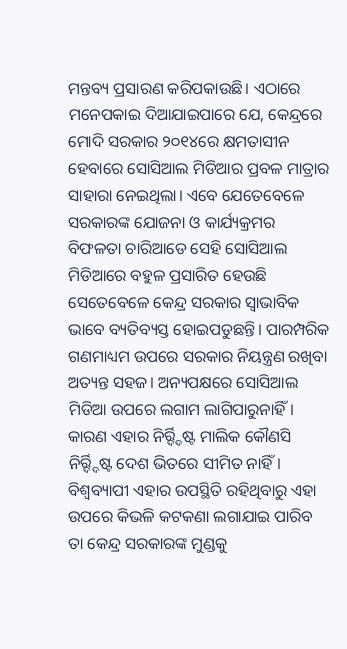ମନ୍ତବ୍ୟ ପ୍ରସାରଣ କରିପକାଉଛି। ଏଠାରେ ମନେପକାଇ ଦିଆଯାଇପାରେ ଯେ, କେନ୍ଦ୍ରରେ ମୋଦି ସରକାର ୨୦୧୪ରେ କ୍ଷମତାସୀନ ହେବାରେ ସୋସିଆଲ ମିଡିଆର ପ୍ରବଳ ମାତ୍ରାର ସାହାରା ନେଇଥିଲା। ଏବେ ଯେତେବେଳେ ସରକାରଙ୍କ ଯୋଜନା ଓ କାର୍ଯ୍ୟକ୍ରମର ବିଫଳତା ଚାରିଆଡେ ସେହି ସୋସିଆଲ ମିଡିଆରେ ବହୁଳ ପ୍ରସାରିତ ହେଉଛି ସେତେବେଳେ କେନ୍ଦ୍ର ସରକାର ସ୍ବାଭାବିକ ଭାବେ ବ୍ୟତିବ୍ୟସ୍ତ ହୋଇପଡୁଛନ୍ତି। ପାରମ୍ପରିକ ଗଣମାଧ୍ୟମ ଉପରେ ସରକାର ନିୟନ୍ତ୍ରଣ ରଖିବା ଅତ୍ୟନ୍ତ ସହଜ। ଅନ୍ୟପକ୍ଷରେ ସୋସିଆଲ ମିଡିଆ ଉପରେ ଲଗାମ ଲାଗିପାରୁନାହିଁ। କାରଣ ଏହାର ନିର୍ର୍ଦ୍ଦିଷ୍ଟ ମାଲିକ କୌଣସି ନିର୍ର୍ଦ୍ଦିଷ୍ଟ ଦେଶ ଭିତରେ ସୀମିତ ନାହିଁ। ବିଶ୍ୱବ୍ୟାପୀ ଏହାର ଉପସ୍ଥିତି ରହିଥିବାରୁ ଏହା ଉପରେ କିଭଳି କଟକଣା ଲଗାଯାଇ ପାରିବ ତା କେନ୍ଦ୍ର ସରକାରଙ୍କ ମୁଣ୍ଡକୁ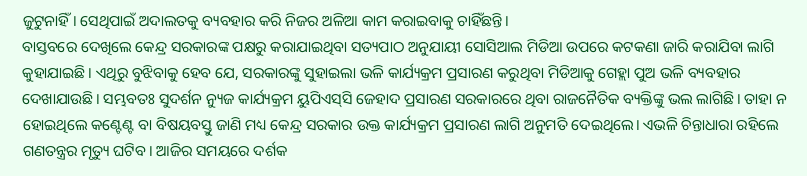ଜୁଟୁନାହିଁ। ସେଥିପାଇଁ ଅଦାଲତକୁ ବ୍ୟବହାର କରି ନିଜର ଅଳିଆ କାମ କରାଇବାକୁ ଚାହିଁଛନ୍ତି।
ବାସ୍ତବରେ ଦେଖିଲେ କେନ୍ଦ୍ର ସରକାରଙ୍କ ପକ୍ଷରୁ କରାଯାଇଥିବା ସତ୍ୟପାଠ ଅନୁଯାୟୀ ସୋସିଆଲ ମିଡିଆ ଉପରେ କଟକଣା ଜାରି କରାଯିବା ଲାଗି କୁହାଯାଇଛି। ଏଥିରୁ ବୁଝିବାକୁ ହେବ ଯେ, ସରକାରଙ୍କୁ ସୁହାଇଲା ଭଳି କାର୍ଯ୍ୟକ୍ରମ ପ୍ରସାରଣ କରୁଥିବା ମିଡିଆକୁ ଗେହ୍ଲା ପୁଅ ଭଳି ବ୍ୟବହାର ଦେଖାଯାଉଛି। ସମ୍ଭବତଃ ସୁଦର୍ଶନ ନ୍ୟୁଜ କାର୍ଯ୍ୟକ୍ରମ ୟୁପିଏସ୍‌ସି ଜେହାଦ ପ୍ରସାରଣ ସରକାରରେ ଥିବା ରାଜନୈତିକ ବ୍ୟକ୍ତିଙ୍କୁ ଭଲ ଲାଗିଛି। ତାହା ନ ହୋଇଥିଲେ କଣ୍ଟେଣ୍ଟ ବା ବିଷୟବସ୍ତୁ ଜାଣି ମଧ୍ୟ କେନ୍ଦ୍ର ସରକାର ଉକ୍ତ କାର୍ଯ୍ୟକ୍ରମ ପ୍ରସାରଣ ଲାଗି ଅନୁମତି ଦେଇଥିଲେ। ଏଭଳି ଚିନ୍ତାଧାରା ରହିଲେ ଗଣତନ୍ତ୍ରର ମୃତ୍ୟୁ ଘଟିବ। ଆଜିର ସମୟରେ ଦର୍ଶକ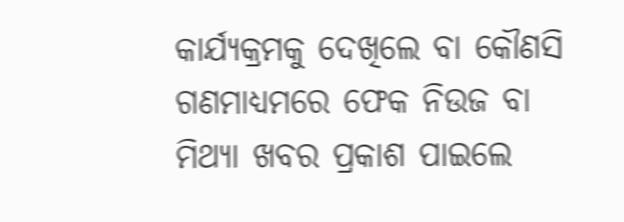କାର୍ଯ୍ୟକ୍ରମକୁ ଦେଖିଲେ ବା କୌଣସି ଗଣମାଧ୍ୟମରେ ଫେକ ନିଉଜ ବା ମିଥ୍ୟା ଖବର ପ୍ରକାଶ ପାଇଲେ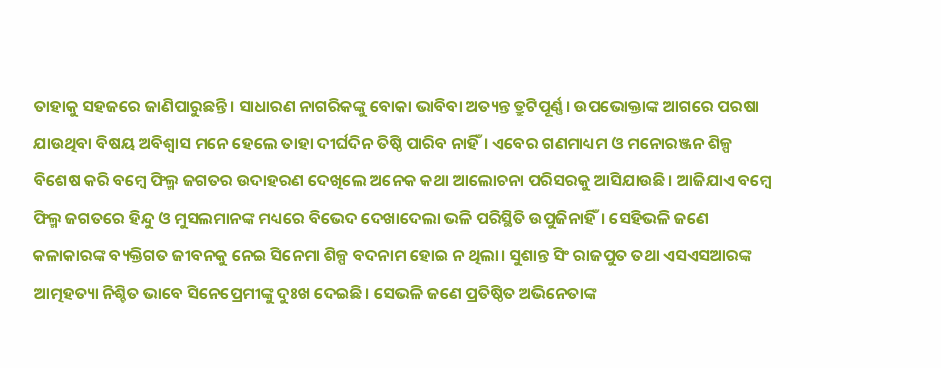ତାହାକୁ ସହଜରେ ଜାଣିପାରୁଛନ୍ତି। ସାଧାରଣ ନାଗରିକଙ୍କୁ ବୋକା ଭାବିବା ଅତ୍ୟନ୍ତ ତ୍ରୁଟିପୂର୍ଣ୍ଣ। ଉପଭୋକ୍ତାଙ୍କ ଆଗରେ ପରଷା ଯାଉଥିବା ବିଷୟ ଅବିଶ୍ୱାସ ମନେ ହେଲେ ତାହା ଦୀର୍ଘଦିନ ତିଷ୍ଠି ପାରିବ ନାହିଁ। ଏବେର ଗଣମାଧ୍ୟମ ଓ ମନୋରଞ୍ଜନ ଶିଳ୍ପ ବିଶେଷ କରି ବମ୍ବେ ଫିଲ୍ମ ଜଗତର ଉଦାହରଣ ଦେଖିଲେ ଅନେକ କଥା ଆଲୋଚନା ପରିସରକୁ ଆସିଯାଉଛି। ଆଜିଯାଏ ବମ୍ବେ ଫିଲ୍ମ ଜଗତରେ ହିନ୍ଦୁ ଓ ମୁସଲମାନଙ୍କ ମଧ୍ୟରେ ବିଭେଦ ଦେଖାଦେଲା ଭଳି ପରିସ୍ଥିତି ଉପୁଜିନାହିଁ। ସେହିଭଳି ଜଣେ କଳାକାରଙ୍କ ବ୍ୟକ୍ତିଗତ ଜୀବନକୁ ନେଇ ସିନେମା ଶିଳ୍ପ ବଦନାମ ହୋଇ ନ ଥିଲା। ସୁଶାନ୍ତ ସିଂ ରାଜପୁତ ତଥା ଏସଏସଆରଙ୍କ ଆତ୍ମହତ୍ୟା ନିଶ୍ଚିତ ଭାବେ ସିନେପ୍ରେମୀଙ୍କୁ ଦୁଃଖ ଦେଇଛି। ସେଭଳି ଜଣେ ପ୍ରତିଷ୍ଠିତ ଅଭିନେତାଙ୍କ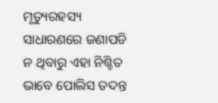ମୃତ୍ୟୁରହସ୍ୟ ସାଧାରଣରେ ଜଣାପଡି ନ ଥିବାରୁ ଏହା ନିଶ୍ଚିତ ଭାବେ ପୋଲିସ ତଦନ୍ତ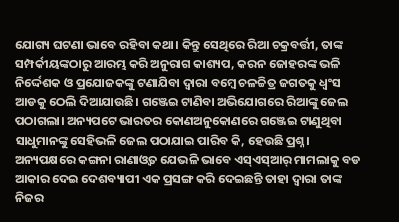ଯୋଗ୍ୟ ଘଟଣା ଭାବେ ରହିବା କଥା। କିନ୍ତୁ ସେଥିରେ ରିଆ ଚକ୍ରବର୍ତ୍ତୀ, ତାଙ୍କ ସମ୍ପର୍କୀୟଙ୍କଠାରୁ ଆରମ୍ଭ କରି ଅନୁରାଗ କାଶ୍ୟପ, କରନ ଜୋହରଙ୍କ ଭଳି ନିର୍ଦ୍ଦେଶକ ଓ ପ୍ରଯୋଜକଙ୍କୁ ଟଣାଯିବା ଦ୍ୱାରା ବମ୍ବେ ଚଳଚ୍ଚିତ୍ର ଜଗତକୁ ଧ୍ୱଂସ ଆଡକୁ ଠେଲି ଦିଆଯାଉଛି। ଗଞ୍ଜେଇ ଟାଣିବା ଅଭିଯୋଗରେ ରିଆଙ୍କୁ ଜେଲ ପଠାଗଲା। ଅନ୍ୟପଟେ ଭାରତର କୋଣଅନୁକୋଣରେ ଗଞ୍ଜେଇ ଟାଣୁଥିବା ସାଧୁମାନଙ୍କୁ ସେହିଭଳି ଜେଲ ପଠାଯାଇ ପାରିବ କି, ହେଉଛି ପ୍ରଶ୍ନ। ଅନ୍ୟପକ୍ଷରେ କଙ୍ଗନା ରାଣାଓ୍ବତ ଯେଭଳି ଭାବେ ଏସ୍‌ଏସ୍‌ଆର୍‌ ମାମଲାକୁ ବଡ ଆକାର ଦେଇ ଦେଶବ୍ୟାପୀ ଏକ ପ୍ରସଙ୍ଗ କରି ଦେଇଛନ୍ତି ତାହା ଦ୍ୱାରା ତାଙ୍କ ନିଜର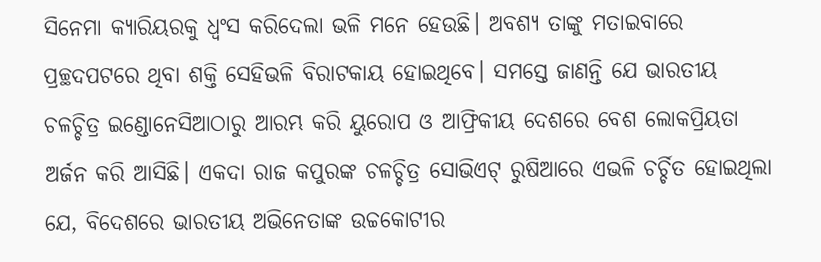ସିନେମା କ୍ୟାରିୟରକୁ ଧ୍ୱଂସ କରିଦେଲା ଭଳି ମନେ ହେଉଛି। ଅବଶ୍ୟ ତାଙ୍କୁ ମତାଇବାରେ ପ୍ରଚ୍ଛଦପଟରେ ଥିବା ଶକ୍ତି ସେହିଭଳି ବିରାଟକାୟ ହୋଇଥିବେ। ସମସ୍ତେ ଜାଣନ୍ତି ଯେ ଭାରତୀୟ ଚଳଚ୍ଚିତ୍ର ଇଣ୍ଡୋନେସିଆଠାରୁ ଆରମ୍ଭ କରି ୟୁରୋପ ଓ ଆଫ୍ରିକୀୟ ଦେଶରେ ବେଶ ଲୋକପ୍ରିୟତା ଅର୍ଜନ କରି ଆସିଛି। ଏକଦା ରାଜ କପୁରଙ୍କ ଚଳଚ୍ଚିତ୍ର ସୋଭିଏଟ୍‌ ରୁଷିଆରେ ଏଭଳି ଚର୍ଚ୍ଚିତ ହୋଇଥିଲା ଯେ, ବିଦେଶରେ ଭାରତୀୟ ଅଭିନେତାଙ୍କ ଉଚ୍ଚକୋଟୀର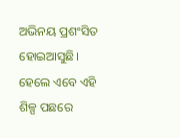ଅଭିନୟ ପ୍ରଶଂସିତ ହୋଇଆସୁଛି। ହେଲେ ଏବେ ଏହି ଶିଳ୍ପ ପଛରେ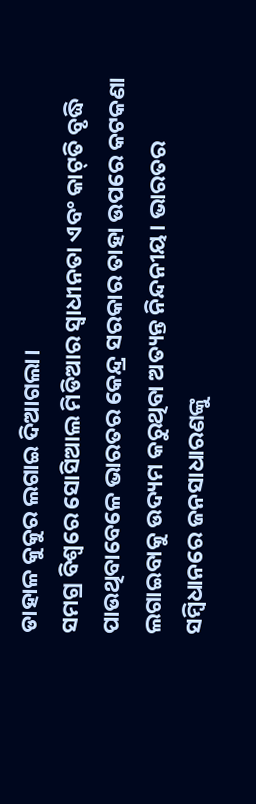ଡାହାଳ କୁକୁର ଲଗାଇ ଦିଆଗଲା।
ସମଗ୍ର ବିଶ୍ୱରେ ସୋସିଆଲ ମିଡିଆର ସ୍ବାଧୀନତା ଏବଂ କାଟ୍‌ତି ବୃଦ୍ଧି ପାଉଥିବାବେଳେ ଭାରତର କେନ୍ଦ୍ର ସରକାର ତାହା ଉପରେ କଟକଣା ଲଗାଇବାକୁ ଉଦ୍ୟମ କରୁଥିବା ଅତ୍ୟନ୍ତ ନିନ୍ଦନୀୟ। ଭାରତର ସମ୍ବିଧାନରେ ଜନସାଧାରଣଙ୍କୁ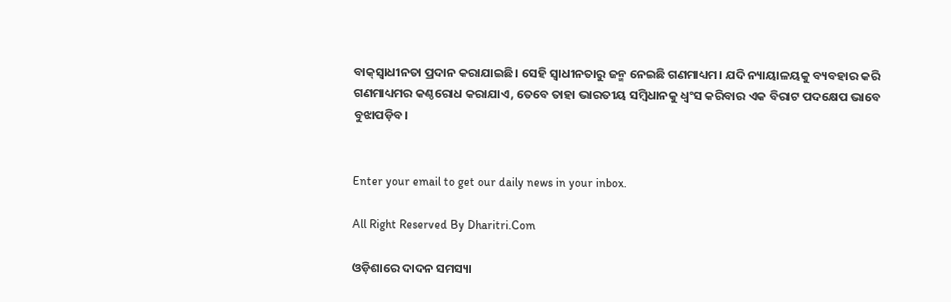ବାକ୍‌ସ୍ବାଧୀନତା ପ୍ରଦାନ କରାଯାଇଛି। ସେହି ସ୍ବାଧୀନତାରୁ ଜନ୍ମ ନେଇଛି ଗଣମାଧ୍ୟମ। ଯଦି ନ୍ୟାୟାଳୟକୁ ବ୍ୟବହାର କରି ଗଣମାଧ୍ୟମର କଣ୍ଠରୋଧ କରାଯାଏ, ତେବେ ତାହା ଭାରତୀୟ ସମ୍ବିଧାନକୁ ଧ୍ୱଂସ କରିବାର ଏକ ବିରାଟ ପଦକ୍ଷେପ ଭାବେ ବୁଝାପଡ଼ିବ।


Enter your email to get our daily news in your inbox.

All Right Reserved By Dharitri.Com

ଓଡ଼ିଶାରେ ଦାଦନ ସମସ୍ୟା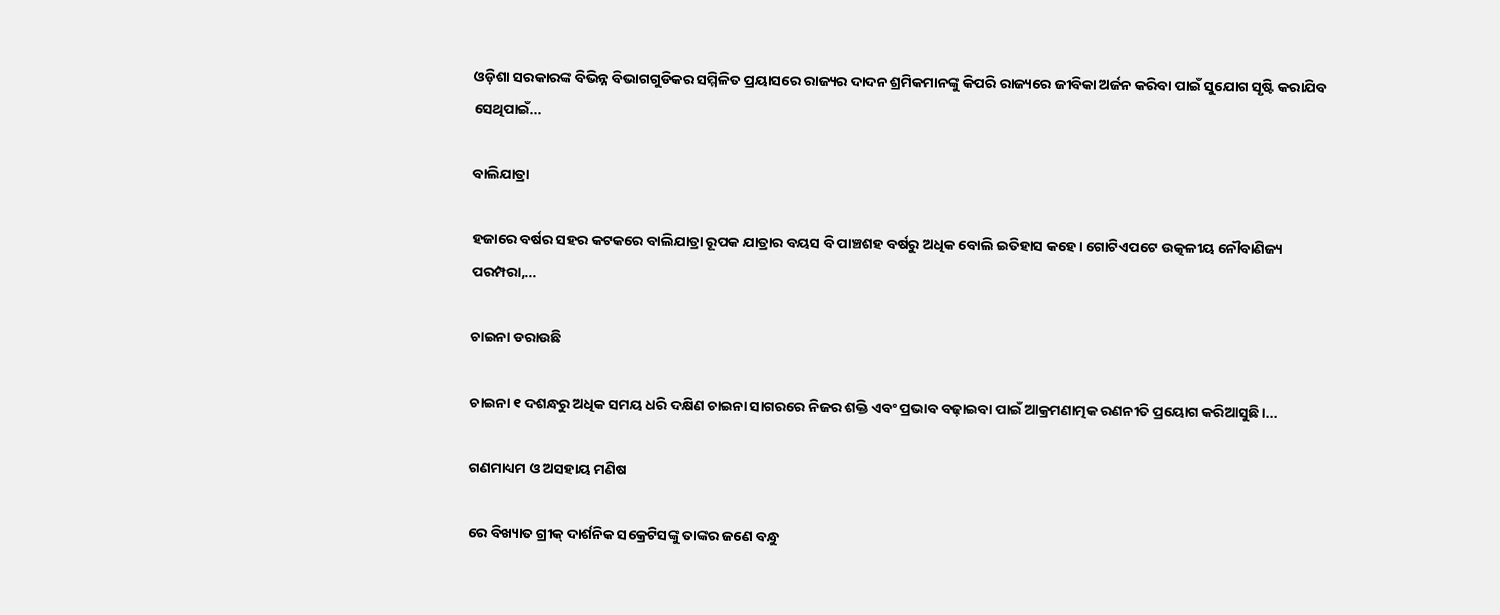ଓଡ଼ିଶା ସରକାରଙ୍କ ବିଭିନ୍ନ ବିଭାଗଗୁଡିକର ସମ୍ମିଳିତ ପ୍ରୟାସରେ ରାଜ୍ୟର ଦାଦନ ଶ୍ରମିକମାନଙ୍କୁ କିପରି ରାଜ୍ୟରେ ଜୀବିକା ଅର୍ଜନ କରିବା ପାଇଁ ସୁଯୋଗ ସୃଷ୍ଟି କରାଯିବ ସେଥିପାଇଁ...

ବାଲିଯାତ୍ରା

ହଜାରେ ବର୍ଷର ସହର କଟକରେ ବାଲିଯାତ୍ରା ରୂପକ ଯାତ୍ରାର ବୟସ ବି ପାଞ୍ଚଶହ ବର୍ଷରୁ ଅଧିକ ବୋଲି ଇତିହାସ କହେ। ଗୋଟିଏପଟେ ଉତ୍କଳୀୟ ନୌବାଣିଜ୍ୟ ପରମ୍ପରା,...

ଚାଇନା ଡରାଉଛି

ଚାଇନା ୧ ଦଶନ୍ଧରୁ ଅଧିକ ସମୟ ଧରି ଦକ୍ଷିଣ ଚାଇନା ସାଗରରେ ନିଜର ଶକ୍ତି ଏବଂ ପ୍ରଭାବ ବଢ଼ାଇବା ପାଇଁ ଆକ୍ରମଣାତ୍ମକ ରଣନୀତି ପ୍ରୟୋଗ କରିଆସୁଛି।...

ଗଣମାଧ୍ୟମ ଓ ଅସହାୟ ମଣିଷ

ରେ ବିଖ୍ୟାତ ଗ୍ରୀକ୍‌ ଦାର୍ଶନିକ ସକ୍ରେଟିସଙ୍କୁ ତାଙ୍କର ଜଣେ ବନ୍ଧୁ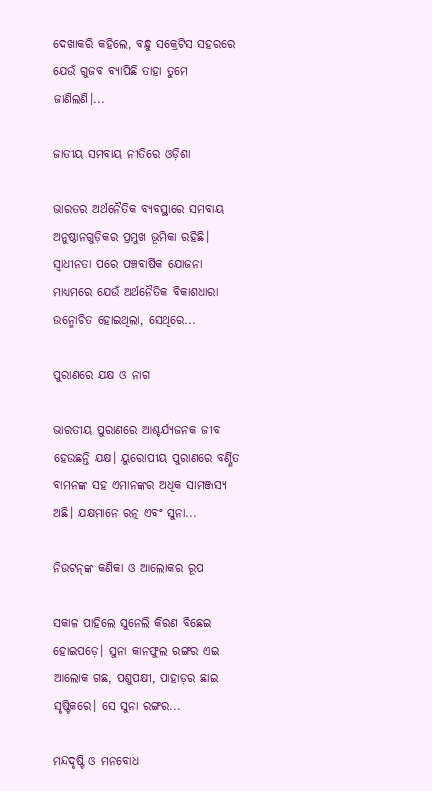ଦେଖାକରି କହିଲେ, ବନ୍ଧୁ ସକ୍ରେଟିସ ସହରରେ ଯେଉଁ ଗୁଜବ ବ୍ୟାପିଛି ତାହା ତୁମେ ଜାଣିଲଣି।...

ଜାତୀୟ ସମବାୟ ନୀତିରେ ଓଡ଼ିଶା

ଭାରତର ଅର୍ଥନୈତିକ ବ୍ୟବସ୍ଥାରେ ସମବାୟ ଅନୁଷ୍ଠାନଗୁଡ଼ିକର ପ୍ରମୁଖ ଭୂମିକା ରହିଛି। ସ୍ବାଧୀନତା ପରେ ପଞ୍ଚବାର୍ଷିକ ଯୋଜନା ମାଧ୍ୟମରେ ଯେଉଁ ଅର୍ଥନୈତିକ ବିକାଶଧାରା ଉନ୍ମୋଚିତ ହୋଇଥିଲା, ସେଥିରେ...

ପୁରାଣରେ ଯକ୍ଷ ଓ ନାଗ

ଭାରତୀୟ ପୁରାଣରେ ଆଶ୍ଚର୍ଯ୍ୟଜନକ ଜୀବ ହେଉଛନ୍ତି ଯକ୍ଷ। ୟୁରୋପୀୟ ପୁରାଣରେ ବର୍ଣ୍ଣିତ ବାମନଙ୍କ ସହ ଏମାନଙ୍କର ଅଧିକ ସାମଞ୍ଜସ୍ୟ ଅଛି। ଯକ୍ଷମାନେ ରତ୍ନ ଏବଂ ସୁନା...

ନିଉଟନ୍‌ଙ୍କ କଣିକା ଓ ଆଲୋକର ରୂପ

ସକାଳ ପାହିଲେ ସୁନେଲି କିରଣ ବିଛେଇ ହୋଇପଡ଼େ। ସୁନା କାନଫୁଲ ରଙ୍ଗର ଏଇ ଆଲୋକ ଗଛ, ପଶୁପକ୍ଷୀ, ପାହାଡ଼ର ଛାଇ ସୃଷ୍ଟିକରେ। ସେ ସୁନା ରଙ୍ଗର...

ମନ୍ଦଦୃଷ୍ଟି ଓ ମନବୋଧ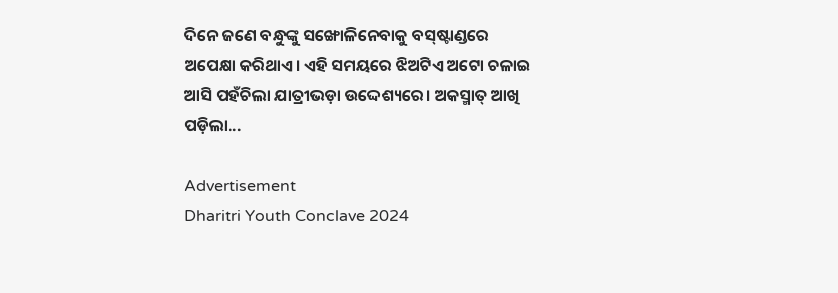ଦିନେ ଜଣେ ବନ୍ଧୁଙ୍କୁ ସଙ୍ଖୋଳିନେବାକୁ ବସ୍‌ଷ୍ଟାଣ୍ଡରେ ଅପେକ୍ଷା କରିଥାଏ। ଏହି ସମୟରେ ଝିଅଟିଏ ଅଟୋ ଚଳାଇ ଆସି ପହଁଚିଲା ଯାତ୍ରୀଭଡ଼ା ଉଦ୍ଦେଶ୍ୟରେ। ଅକସ୍ମାତ୍‌ ଆଖି ପଡ଼ିଲା...

Advertisement
Dharitri Youth Conclave 2024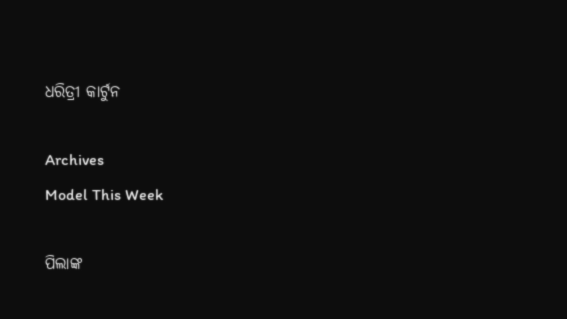ଧରିତ୍ରୀ କାର୍ଟୁନ

Archives
Model This Week

ପିଲାଙ୍କ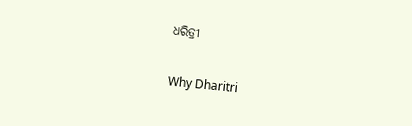ଧରିତ୍ରୀ

Why Dharitri